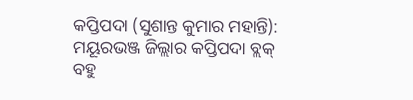କପ୍ତିପଦା (ସୁଶାନ୍ତ କୁମାର ମହାନ୍ତି): ମୟୂରଭଞ୍ଜ ଜିଲ୍ଲାର କପ୍ତିପଦା ବ୍ଲକ୍ ବହୁ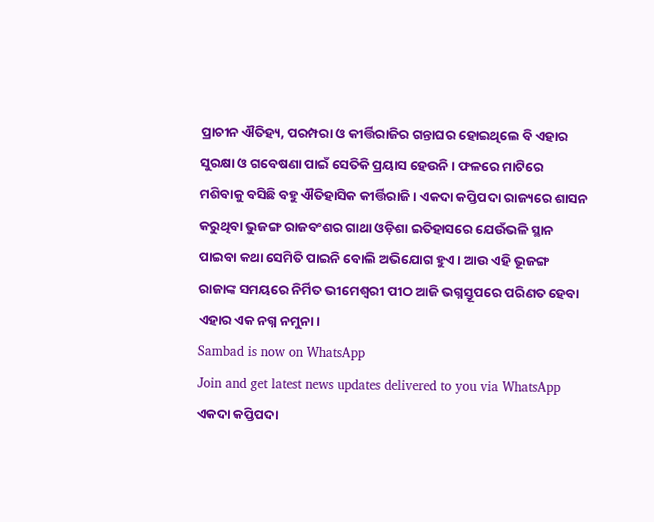ପ୍ରାଚୀନ ଐତିହ୍ୟ, ପରମ୍ପରା ଓ କୀର୍ତ୍ତିରାଜିର ଗନ୍ତାଘର ହୋଇଥିଲେ ବି ଏହାର ସୁରକ୍ଷା ଓ ଗବେଷଣା ପାଇଁ ସେତିକି ପ୍ରୟାସ ହେଉନି। ଫଳରେ ମାଟିରେ ମଶିବାକୁ ବସିଛି ବହୁ ଐତିହାସିକ କୀର୍ତ୍ତିରାଜି। ଏକଦା କପ୍ତିପଦା ରାଜ୍ୟରେ ଶାସନ କରୁଥିବା ଭୁଜଙ୍ଗ ରାଜବଂଶର ଗାଥା ଓଡ଼ିଶା ଇତିହାସରେ ଯେଉଁଭଳି ସ୍ଥାନ ପାଇବା କଥା ସେମିତି ପାଇନି ବୋଲି ଅଭିଯୋଗ ହୁଏ। ଆଉ ଏହି ଭୂଜଙ୍ଗ ରାଜାଙ୍କ ସମୟରେ ନିର୍ମିତ ଭୀମେଶ୍ବରୀ ପୀଠ ଆଜି ଭଗ୍ନସ୍ତୂପରେ ପରିଣତ ହେବା ଏହାର ଏକ ନଗ୍ନ ନମୁନା।
Sambad is now on WhatsApp
Join and get latest news updates delivered to you via WhatsApp
ଏକଦା କପ୍ତିପଦା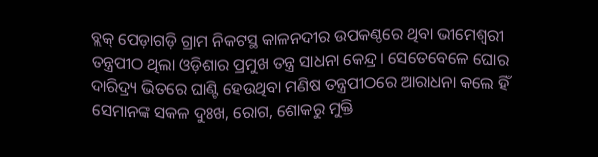ବ୍ଲକ୍ ପେଡ଼ାଗଡ଼ି ଗ୍ରାମ ନିକଟସ୍ଥ କାଳନଦୀର ଉପକଣ୍ଠରେ ଥିବା ଭୀମେଶ୍ବରୀ ତନ୍ତ୍ରପୀଠ ଥିଲା ଓଡ଼ିଶାର ପ୍ରମୁଖ ତନ୍ତ୍ର ସାଧନା କେନ୍ଦ୍ର। ସେତେବେଳେ ଘୋର ଦାରିଦ୍ର୍ୟ ଭିତରେ ଘାଣ୍ଟି ହେଉଥିବା ମଣିଷ ତନ୍ତ୍ରପୀଠରେ ଆରାଧନା କଲେ ହିଁ ସେମାନଙ୍କ ସକଳ ଦୁଃଖ, ରୋଗ, ଶୋକରୁ ମୁକ୍ତି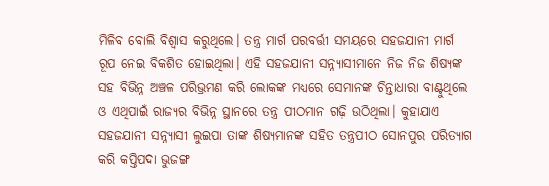ମିଳିବ ବୋଲି ବିଶ୍ବାସ କରୁଥିଲେ। ତନ୍ତ୍ର ମାର୍ଗ ପରବର୍ତ୍ତୀ ସମୟରେ ସହଜଯାନୀ ମାର୍ଗ ରୂପ ନେଇ ବିକଶିତ ହୋଇଥିଲା। ଏହି ସହଜଯାନୀ ସନ୍ନ୍ୟାସୀମାନେ ନିଜ ନିଜ ଶିଷ୍ୟଙ୍କ ସହ ବିଭିନ୍ନ ଅଞ୍ଚଳ ପରିଭ୍ରମଣ କରି ଲୋକଙ୍କ ମଧ୍ୟରେ ସେମାନଙ୍କ ଚିନ୍ତାଧାରା ବାଣ୍ଟୁଥିଲେ ଓ ଏଥିପାଇଁ ରାଜ୍ୟର ବିଭିନ୍ନ ସ୍ଥାନରେ ତନ୍ତ୍ର ପୀଠମାନ ଗଢ଼ି ଉଠିଥିଲା। କୁହାଯାଏ ସହଜଯାନୀ ସନ୍ନ୍ୟାସୀ ଲୁଇପା ତାଙ୍କ ଶିଷ୍ୟମାନଙ୍କ ସହିତ ତନ୍ତ୍ରପୀଠ ସୋନପୁର ପରିତ୍ୟାଗ କରି କପ୍ତିପଦା ଭୁଜଙ୍ଗ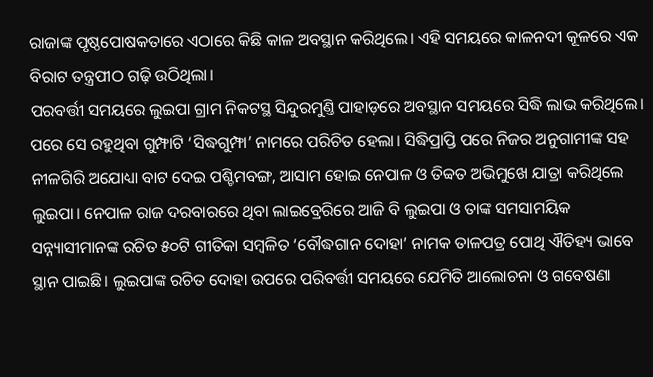ରାଜାଙ୍କ ପୃଷ୍ଠପୋଷକତାରେ ଏଠାରେ କିଛି କାଳ ଅବସ୍ଥାନ କରିଥିଲେ। ଏହି ସମୟରେ କାଳନଦୀ କୂଳରେ ଏକ ବିରାଟ ତନ୍ତ୍ରପୀଠ ଗଢ଼ି ଉଠିଥିଲା।
ପରବର୍ତ୍ତୀ ସମୟରେ ଲୁଇପା ଗ୍ରାମ ନିକଟସ୍ଥ ସିନ୍ଦୁରମୁଣ୍ତି ପାହାଡ଼ରେ ଅବସ୍ଥାନ ସମୟରେ ସିଦ୍ଧି ଲାଭ କରିଥିଲେ। ପରେ ସେ ରହୁଥିବା ଗୁମ୍ଫାଟି ‘ସିଦ୍ଧଗୁମ୍ଫା’ ନାମରେ ପରିଚିତ ହେଲା। ସିଦ୍ଧିପ୍ରାପ୍ତି ପରେ ନିଜର ଅନୁଗାମୀଙ୍କ ସହ ନୀଳଗିରି ଅଯୋଧ୍ୟା ବାଟ ଦେଇ ପଶ୍ଚିମବଙ୍ଗ, ଆସାମ ହୋଇ ନେପାଳ ଓ ତିବ୍ବତ ଅଭିମୁଖେ ଯାତ୍ରା କରିଥିଲେ ଲୁଇପା। ନେପାଳ ରାଜ ଦରବାରରେ ଥିବା ଲାଇବ୍ରେରିରେ ଆଜି ବି ଲୁଇପା ଓ ତାଙ୍କ ସମସାମୟିକ ସନ୍ନ୍ୟାସୀମାନଙ୍କ ରଚିତ ୫୦ଟି ଗୀତିକା ସମ୍ବଳିତ ‘ବୌଦ୍ଧଗାନ ଦୋହା’ ନାମକ ତାଳପତ୍ର ପୋଥି ଐତିହ୍ୟ ଭାବେ ସ୍ଥାନ ପାଇଛି। ଲୁଇପାଙ୍କ ରଚିତ ଦୋହା ଉପରେ ପରିବର୍ତ୍ତୀ ସମୟରେ ଯେମିତି ଆଲୋଚନା ଓ ଗବେଷଣା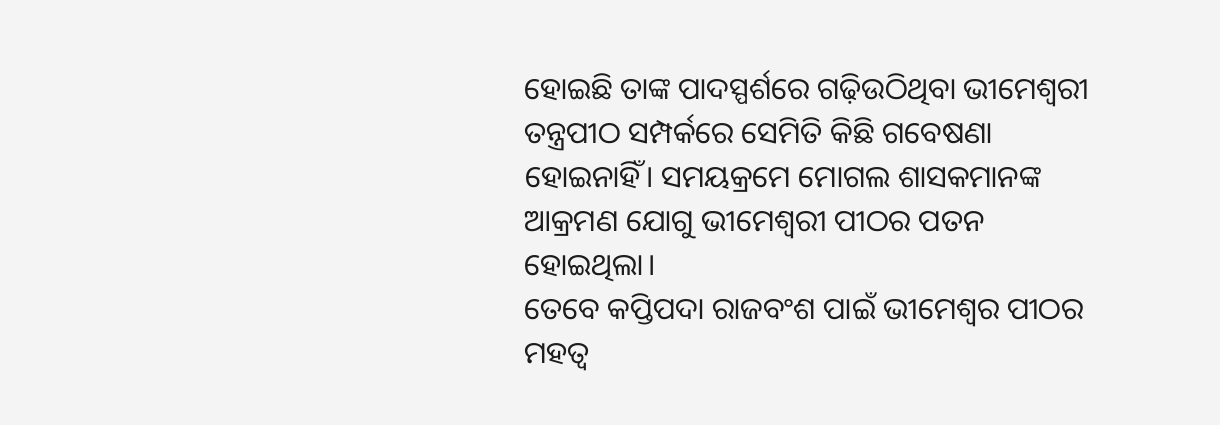ହୋଇଛି ତାଙ୍କ ପାଦସ୍ପର୍ଶରେ ଗଢ଼ିଉଠିଥିବା ଭୀମେଶ୍ବରୀ ତନ୍ତ୍ରପୀଠ ସମ୍ପର୍କରେ ସେମିତି କିଛି ଗବେଷଣା ହୋଇନାହିଁ। ସମୟକ୍ରମେ ମୋଗଲ ଶାସକମାନଙ୍କ ଆକ୍ରମଣ ଯୋଗୁ ଭୀମେଶ୍ବରୀ ପୀଠର ପତନ ହୋଇଥିଲା।
ତେବେ କପ୍ତିପଦା ରାଜବଂଶ ପାଇଁ ଭୀମେଶ୍ବର ପୀଠର ମହତ୍ବ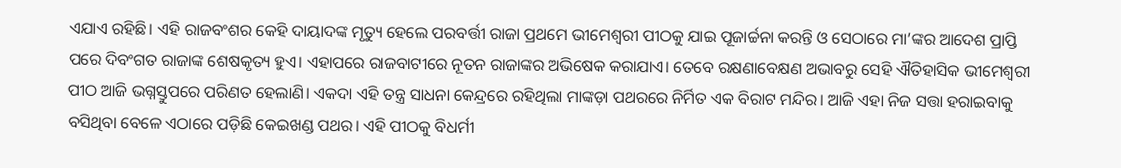ଏଯାଏ ରହିଛି। ଏହି ରାଜବଂଶର କେହି ଦାୟାଦଙ୍କ ମୃତ୍ୟୁ ହେଲେ ପରବର୍ତ୍ତୀ ରାଜା ପ୍ରଥମେ ଭୀମେଶ୍ବରୀ ପୀଠକୁ ଯାଇ ପୂଜାର୍ଚ୍ଚନା କରନ୍ତି ଓ ସେଠାରେ ମା’ଙ୍କର ଆଦେଶ ପ୍ରାପ୍ତି ପରେ ଦିବଂଗତ ରାଜାଙ୍କ ଶେଷକୃତ୍ୟ ହୁଏ। ଏହାପରେ ରାଜବାଟୀରେ ନୂତନ ରାଜାଙ୍କର ଅଭିଷେକ କରାଯାଏ। ତେବେ ରକ୍ଷଣାବେକ୍ଷଣ ଅଭାବରୁ ସେହି ଐତିହାସିକ ଭୀମେଶ୍ବରୀ ପୀଠ ଆଜି ଭଗ୍ନସ୍ତୁପରେ ପରିଣତ ହେଲାଣି। ଏକଦା ଏହି ତନ୍ତ୍ର ସାଧନା କେନ୍ଦ୍ରରେ ରହିଥିଲା ମାଙ୍କଡ଼ା ପଥରରେ ନିର୍ମିତ ଏକ ବିରାଟ ମନ୍ଦିର। ଆଜି ଏହା ନିଜ ସତ୍ତା ହରାଇବାକୁ ବସିଥିବା ବେଳେ ଏଠାରେ ପଡ଼ିଛି କେଇଖଣ୍ଡ ପଥର। ଏହି ପୀଠକୁ ବିଧର୍ମୀ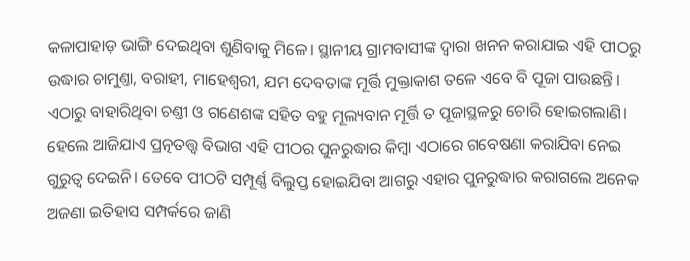କଳାପାହାଡ଼ ଭାଙ୍ଗି ଦେଇଥିବା ଶୁଣିବାକୁ ମିଳେ। ସ୍ଥାନୀୟ ଗ୍ରାମବାସୀଙ୍କ ଦ୍ବାରା ଖନନ କରାଯାଇ ଏହି ପୀଠରୁ ଉଦ୍ଧାର ଚାମୁଣ୍ତା, ବରାହୀ, ମାହେଶ୍ବରୀ, ଯମ ଦେବତାଙ୍କ ମୂର୍ତ୍ତି ମୁକ୍ତାକାଶ ତଳେ ଏବେ ବି ପୂଜା ପାଉଛନ୍ତି। ଏଠାରୁ ବାହାରିଥିବା ଚଣ୍ତୀ ଓ ଗଣେଶଙ୍କ ସହିତ ବହୁ ମୂଲ୍ୟବାନ ମୂର୍ତ୍ତି ତ ପୂଜାସ୍ଥଳରୁ ଚୋରି ହୋଇଗଲାଣି। ହେଲେ ଆଜିଯାଏ ପ୍ରତ୍ନତତ୍ତ୍ବ ବିଭାଗ ଏହି ପୀଠର ପୁନରୁଦ୍ଧାର କିମ୍ବା ଏଠାରେ ଗବେଷଣା କରାଯିବା ନେଇ ଗୁରୁତ୍ବ ଦେଇନି। ତେବେ ପୀଠଟି ସମ୍ପୂର୍ଣ୍ଣ ବିଲୁପ୍ତ ହୋଇଯିବା ଆଗରୁ ଏହାର ପୁନରୁଦ୍ଧାର କରାଗଲେ ଅନେକ ଅଜଣା ଇତିହାସ ସମ୍ପର୍କରେ ଜାଣି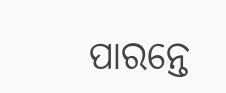ପାରନ୍ତେ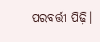ପରବର୍ତ୍ତୀ ପିଢ଼ି।